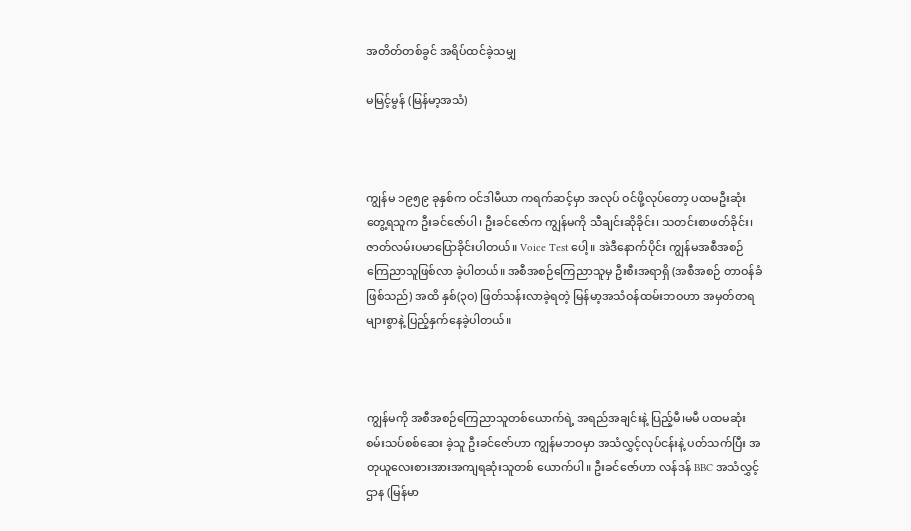အတိတ်တစ်ခွင် အရိပ်ထင်ခဲ့သမျှ

မမြင့်မွန် (မြန်မာ့အသံ)



ကျွန်မ ၁၉၅၉ ခုနှစ်က ဝင်ဒါမီယာ ကရက်ဆင့်မှာ အလုပ် ဝင်ဖို့လုပ်တော့ ပထမဦးဆုံးတွေ့ရသူက ဦးခင်ဇော်ပါ၊ ဦးခင်ဇော်က ကျွန်မကို သီချင်းဆိုခိုင်း၊ သတင်းစာဖတ်ခိုင်း၊ ဇာတ်လမ်းပမာပြောခိုင်းပါတယ်။ Voice Test ပေါ့။ အဲဒီနောက်ပိုင်း ကျွန်မအစီအစဉ် ကြေညာသူဖြစ်လာ ခဲ့ပါတယ်။ အစီအစဉ်ကြေညာသူမှ ဦးစီးအရာရှိ (အစီအစဉ် တာဝန်ခံဖြစ်သည်) အထိ နှစ်(၃ဝ) ဖြတ်သန်းလာခဲ့ရတဲ့ မြန်မာ့အသံဝန်ထမ်းဘဝဟာ အမှတ်တရများစွာနဲ့ ပြည့်နှက်နေခဲ့ပါတယ်။



ကျွန်မကို အစီအစဉ်ကြေညာသူတစ်ယောက်ရဲ့ အရည်အချင်းနဲ့ ပြည့်မီ၊မမီ ပထမဆုံး စမ်းသပ်စစ်ဆေး ခဲ့သူ ဦးခင်ဇော်ဟာ ကျွန်မဘဝမှာ အသံလွှင့်လုပ်ငန်းနဲ့ ပတ်သက်ပြီး အတုယူလေးစားအားအကျရဆုံးသူတစ် ယောက်ပါ။ ဦးခင်ဇော်ဟာ လန်ဒန် BBC အသံလွှင့်ဌာန (မြန်မာ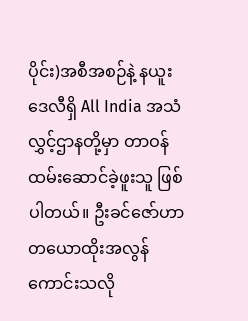ပိုင်း)အစီအစဉ်နဲ့ နယူးဒေလီရှိ All India အသံလွှင့်ဌာနတို့မှာ တာဝန်ထမ်းဆောင်ခဲ့ဖူးသူ ဖြစ်ပါတယ်။ ဦးခင်ဇော်ဟာ တယောထိုးအလွန်ကောင်းသလို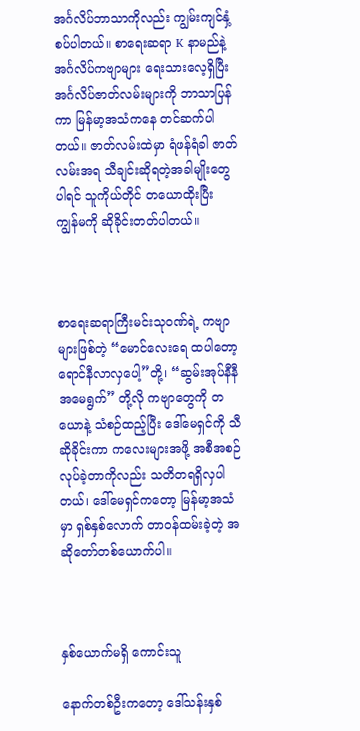အင်္ဂလိပ်ဘာသာကိုလည်း ကျွမ်းကျင်နှံ့စပ်ပါတယ်။ စာရေးဆရာ K နာမည်နဲ့ အင်္ဂလိပ်ကဗျာများ ရေးသားလေ့ရှိပြီး အင်္ဂလိပ်ဇာတ်လမ်းများကို ဘာသာပြန်ကာ မြန်မာ့အသံကနေ တင်ဆက်ပါတယ်။ ဇာတ်လမ်းထဲမှာ ရံဖန်ရံခါ ဇာတ်လမ်းအရ သီချင်းဆိုရတဲ့အခါမျိုးတွေပါရင် သူကိုယ်တိုင် တယောထိုးပြီး ကျွန်မကို ဆိုခိုင်းတတ်ပါတယ်။



စာရေးဆရာကြီးမင်းသုဝဏ်ရဲ့ ကဗျာများဖြစ်တဲ့ “မောင်လေးရေ ထပါတော့ ရောင်နီလာလှပေါ့”တို့၊ “ဆွမ်းအုပ်နီနီ အမေရွက်” တို့လို ကဗျာတွေကို တယောနဲ့ သံစဉ်ထည့်ပြီး ဒေါ်မေရှင်ကို သီဆိုခိုင်းကာ ကလေးများအဖို့ အစီအစဉ်လုပ်ခဲ့တာကိုလည်း သတိတရရှိလှပါတယ်၊ ဒေါ်မေရှင်ကတော့ မြန်မာ့အသံမှာ ရှစ်နှစ်လောက် တာဝန်ထမ်းခဲ့တဲ့ အဆိုတော်တစ်ယောက်ပါ။



နှစ်ယောက်မရှိ ကောင်းသူ

နောက်တစ်ဦးကတော့ ဒေါ်သန်းနှစ်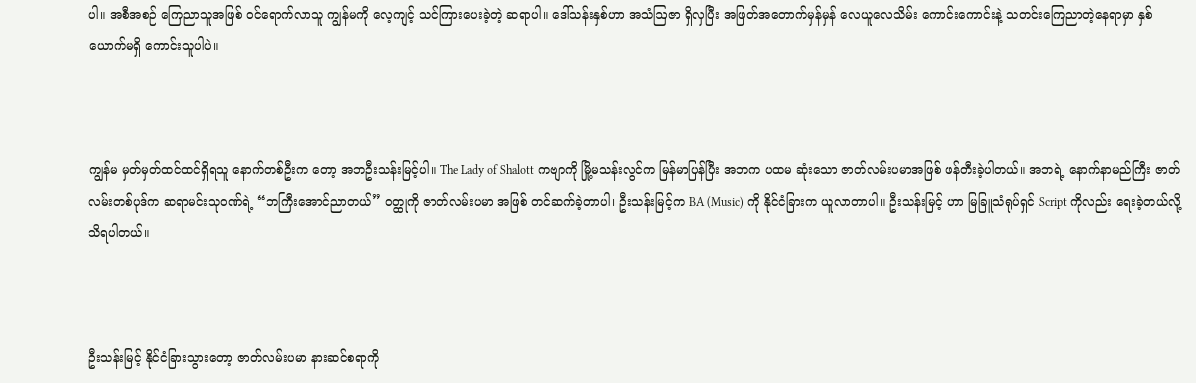ပါ။ အစီအစဉ် ကြေညာသူအဖြစ် ဝင်ရောက်လာသူ ကျွန်မကို လေ့ကျင့် သင်ကြားပေးခဲ့တဲ့ ဆရာပါ။ ဒေါ်သန်းနှစ်ဟာ အသံဩဇာ ရှိလှပြီး အဖြတ်အတောက်မှန်မှန် လေယူလေသိမ်း ကောင်းကောင်းနဲ့ သတင်းကြေညာတဲ့နေရာမှာ နှစ်ယောက်မရှိ ကောင်းသူပါပဲ။



ကျွန်မ မှတ်မှတ်ထင်ထင်ရှိရသူ နောက်တစ်ဦးက တော့ အဘဦးသန်းမြင့်ပါ။ The Lady of Shalott ကဗျာကို မြို့မသန်းလွင်က မြန်မာပြန်ပြီး အဘက ပထမ ဆုံးသော ဇာတ်လမ်းပမာအဖြစ် ဖန်တီးခဲ့ပါတယ်။ အဘရဲ့ နောက်နာမည်ကြီး ဇာတ်လမ်းတစ်ပုဒ်က ဆရာမင်းသုဝဏ်ရဲ့ “ဘကြီးအောင်ညာတယ်” ဝတ္ထုကို ဇာတ်လမ်းပမာ အဖြစ် တင်ဆက်ခဲ့တာပါ၊ ဦးသန်းမြင့်က BA (Music) ကို နိုင်ငံခြားက ယူလာတာပါ။ ဦးသန်းမြင့် ဟာ မြခြူသံရုပ်ရှင် Script ကိုလည်း ရေးခဲ့တယ်လို့ သိရပါတယ်။



ဦးသန်းမြင့် နိုင်ငံခြားသွားတော့ ဇာတ်လမ်းပမာ နားဆင်စရာကို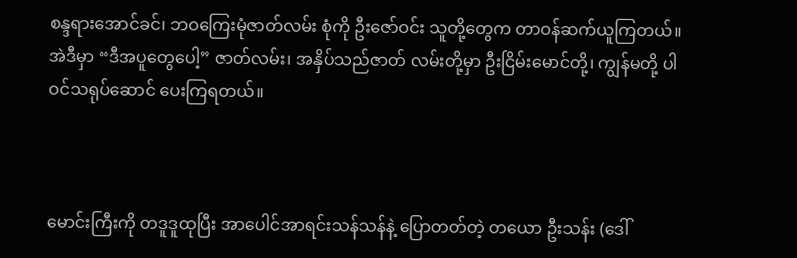စန္ဒရားအောင်ခင်၊ ဘဝကြေးမုံဇာတ်လမ်း စုံကို ဦးဇော်ဝင်း သူတို့တွေက တာဝန်ဆက်ယူကြတယ်။ အဲဒီမှာ “ဒီအပူတွေပေါ့” ဇာတ်လမ်း၊ အနှိပ်သည်ဇာတ် လမ်းတို့မှာ ဦးငြိမ်းမောင်တို့၊ ကျွန်မတို့ ပါဝင်သရုပ်ဆောင် ပေးကြရတယ်။



မောင်းကြီးကို တဒူဒူထုပြီး အာပေါင်အာရင်းသန်သန်နဲ့ ပြောတတ်တဲ့ တယော ဦးသန်း (ဒေါ်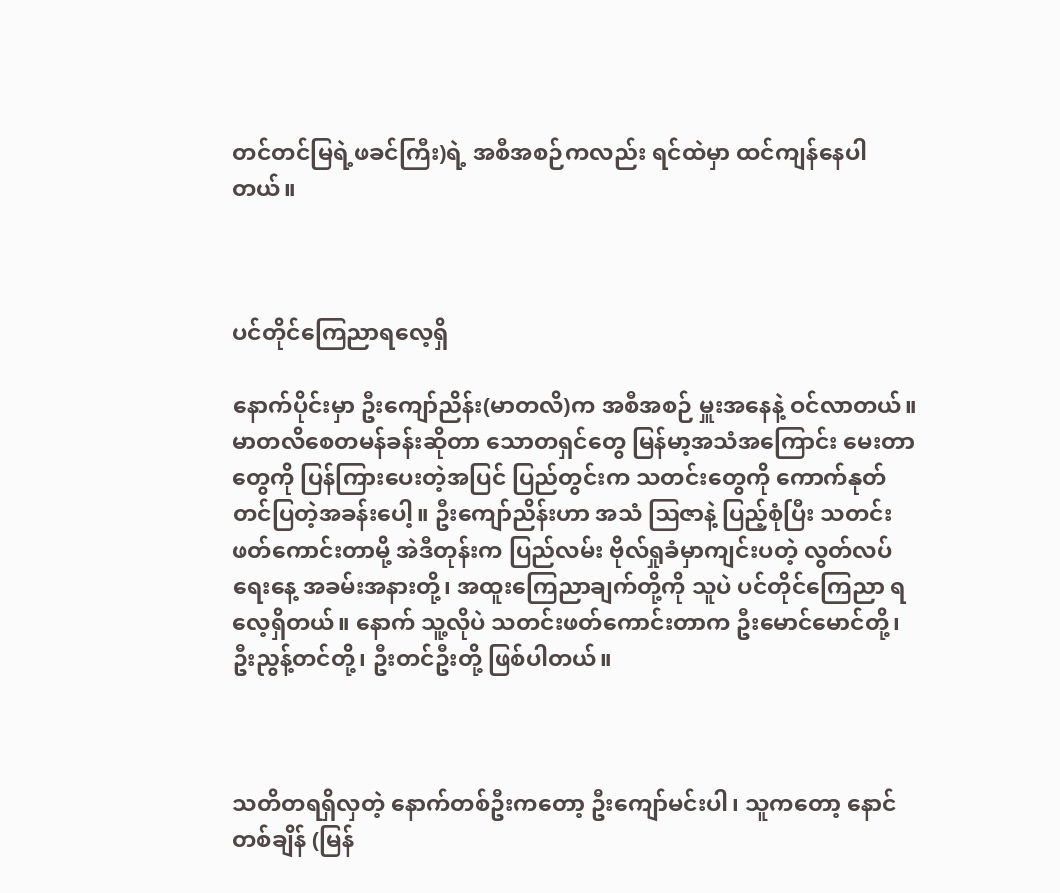တင်တင်မြရဲ့ဖခင်ကြီး)ရဲ့ အစီအစဉ်ကလည်း ရင်ထဲမှာ ထင်ကျန်နေပါတယ်။



ပင်တိုင်ကြေညာရလေ့ရှိ

နောက်ပိုင်းမှာ ဦးကျော်ညိန်း(မာတလိ)က အစီအစဉ် မှူးအနေနဲ့ ဝင်လာတယ်။ မာတလိစေတမန်ခန်းဆိုတာ သောတရှင်တွေ မြန်မာ့အသံအကြောင်း မေးတာတွေကို ပြန်ကြားပေးတဲ့အပြင် ပြည်တွင်းက သတင်းတွေကို ကောက်နုတ်တင်ပြတဲ့အခန်းပေါ့။ ဦးကျော်ညိန်းဟာ အသံ ဩဇာနဲ့ ပြည့်စုံပြီး သတင်းဖတ်ကောင်းတာမို့ အဲဒီတုန်းက ပြည်လမ်း ဗိုလ်ရှုခံမှာကျင်းပတဲ့ လွတ်လပ်ရေးနေ့ အခမ်းအနားတို့၊ အထူးကြေညာချက်တို့ကို သူပဲ ပင်တိုင်ကြေညာ ရလေ့ရှိတယ်။ နောက် သူ့လိုပဲ သတင်းဖတ်ကောင်းတာက ဦးမောင်မောင်တို့၊ ဦးညွန့်တင်တို့၊ ဦးတင်ဦးတို့ ဖြစ်ပါတယ်။



သတိတရရှိလှတဲ့ နောက်တစ်ဦးကတော့ ဦးကျော်မင်းပါ၊ သူကတော့ နောင်တစ်ချိန် (မြန်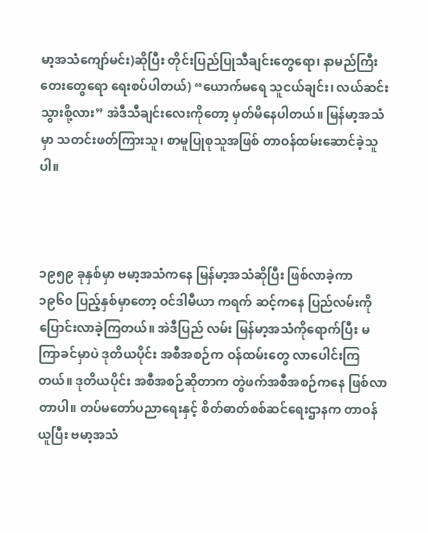မာ့အသံကျော်မင်း)ဆိုပြီး တိုင်းပြည်ပြုသီချင်းတွေရော၊ နာမည်ကြီးတေးတွေရော ရေးစပ်ပါတယ်) “ယောက်မရေ သူငယ်ချင်း၊ လယ်ဆင်း သွားစို့လား” အဲဒီသီချင်းလေးကိုတော့ မှတ်မိနေပါတယ်။ မြန်မာ့အသံမှာ သတင်းဖတ်ကြားသူ၊ စာမူပြုစုသူအဖြစ် တာဝန်ထမ်းဆောင်ခဲ့သူပါ။



၁၉၅၉ ခုနှစ်မှာ ဗမာ့အသံကနေ မြန်မာ့အသံဆိုပြီး ဖြစ်လာခဲ့ကာ ၁၉၆၀ ပြည့်နှစ်မှာတော့ ဝင်ဒါမီယာ ကရက် ဆင့်ကနေ ပြည်လမ်းကို ပြောင်းလာခဲ့ကြတယ်။ အဲဒီပြည် လမ်း မြန်မာ့အသံကိုရောက်ပြီး မကြာခင်မှာပဲ ဒုတိယပိုင်း အစီအစဉ်က ဝန်ထမ်းတွေ လာပေါင်းကြတယ်။ ဒုတိယပိုင်း အစီအစဉ်ဆိုတာက တွဲဖက်အစီအစဉ်ကနေ ဖြစ်လာတာပါ။ တပ်မတော်ပညာရေးနှင့် စိတ်ဓာတ်စစ်ဆင်ရေးဌာနက တာဝန်ယူပြီး ဗမာ့အသံ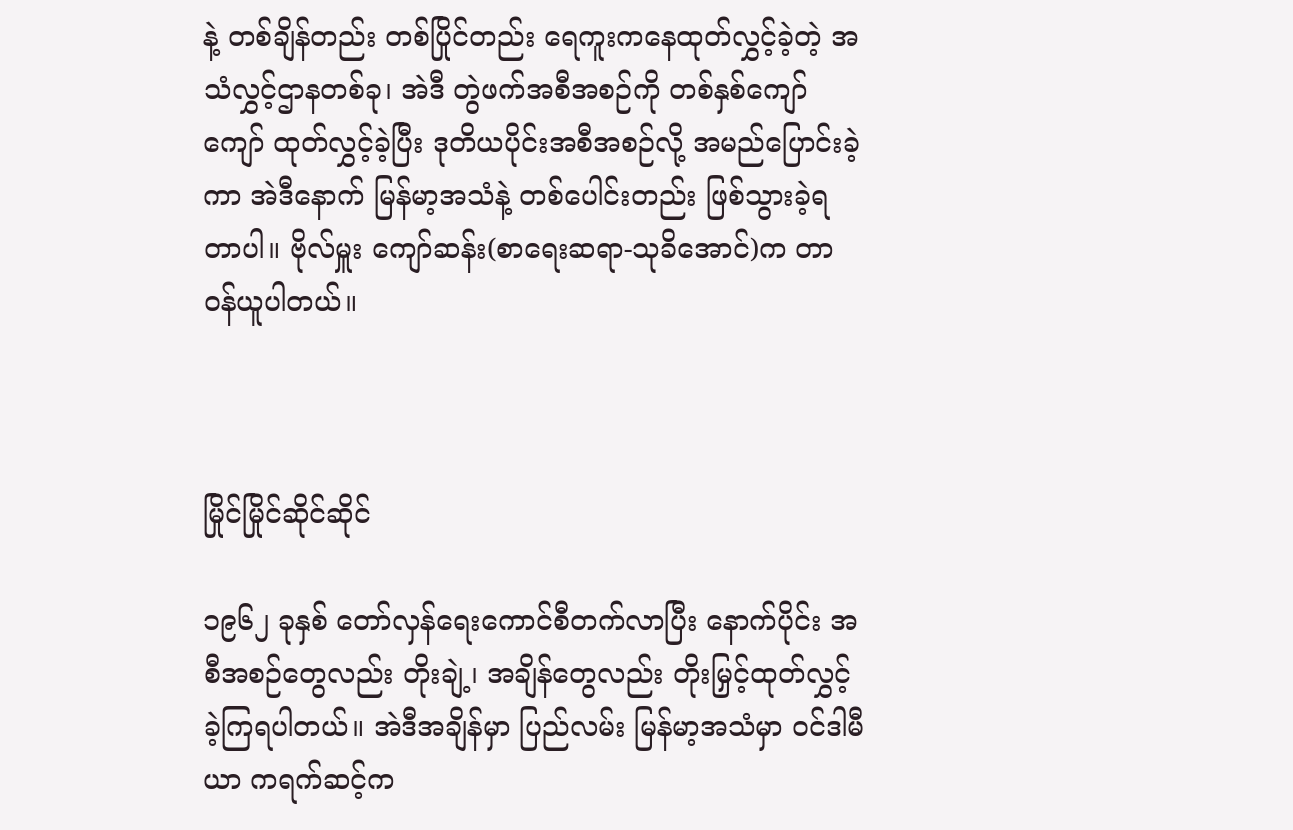နဲ့ တစ်ချိန်တည်း တစ်ပြိုင်တည်း ရေကူးကနေထုတ်လွှင့်ခဲ့တဲ့ အသံလွှင့်ဌာနတစ်ခု၊ အဲဒီ တွဲဖက်အစီအစဉ်ကို တစ်နှစ်ကျော်ကျော် ထုတ်လွှင့်ခဲ့ပြီး ဒုတိယပိုင်းအစီအစဉ်လို့ အမည်ပြောင်းခဲ့ကာ အဲဒီနောက် မြန်မာ့အသံနဲ့ တစ်ပေါင်းတည်း ဖြစ်သွားခဲ့ရတာပါ။ ဗိုလ်မှူး ကျော်ဆန်း(စာရေးဆရာ-သုခိအောင်)က တာဝန်ယူပါတယ်။



မြိုင်မြိုင်ဆိုင်ဆိုင်

၁၉၆၂ ခုနှစ် တော်လှန်ရေးကောင်စီတက်လာပြီး နောက်ပိုင်း အစီအစဉ်တွေလည်း တိုးချဲ့၊ အချိန်တွေလည်း တိုးမြှင့်ထုတ်လွှင့်ခဲ့ကြရပါတယ်။ အဲဒီအချိန်မှာ ပြည်လမ်း မြန်မာ့အသံမှာ ဝင်ဒါမီယာ ကရက်ဆင့်က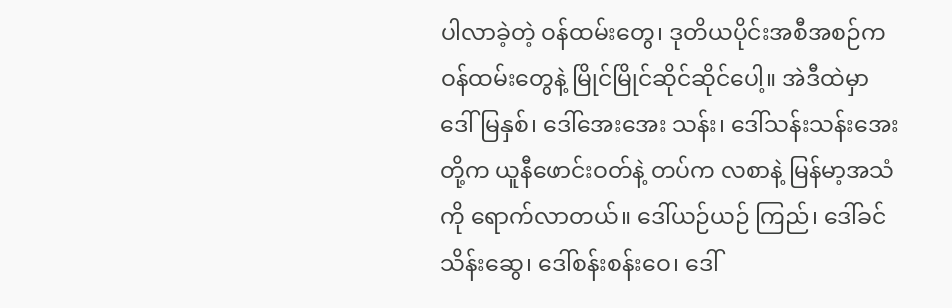ပါလာခဲ့တဲ့ ဝန်ထမ်းတွေ၊ ဒုတိယပိုင်းအစီအစဉ်က ဝန်ထမ်းတွေနဲ့ မြိုင်မြိုင်ဆိုင်ဆိုင်ပေါ့။ အဲဒီထဲမှာ ဒေါ်မြနှစ်၊ ဒေါ်အေးအေး သန်း၊ ဒေါ်သန်းသန်းအေးတို့က ယူနီဖောင်းဝတ်နဲ့ တပ်က လစာနဲ့ မြန်မာ့အသံကို ရောက်လာတယ်။ ဒေါ်ယဉ်ယဉ် ကြည်၊ ဒေါ်ခင်သိန်းဆွေ၊ ဒေါ်စန်းစန်းဝေ၊ ဒေါ်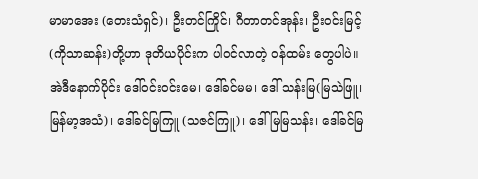မာမာအေး (တေးသံရှင်)၊ ဦးတင်ကြိုင်၊ ဂီတာတင်အုန်း၊ ဦးဝင်းမြင့် (ကိုသာဆန်း)တို့ဟာ ဒုတိယပိုင်းက ပါဝင်လာတဲ့ ဝန်ထမ်း တွေပါပဲ။ အဲဒီနောက်ပိုင်း ဒေါ်ဝင်းဝင်းမေ၊ ဒေါ်ခင်မမ၊ ဒေါ် သန်းမြ(မြသဲဖြူ၊ မြန်မာ့အသံ)၊ ဒေါ်ခင်မြကြူ (သဇင်ကြူ)၊ ဒေါ်မြမြသန်း၊ ဒေါ်ခင်မြ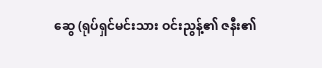ဆွေ (ရုပ်ရှင်မင်းသား ဝင်းညွန့်၏ ဇနီး၏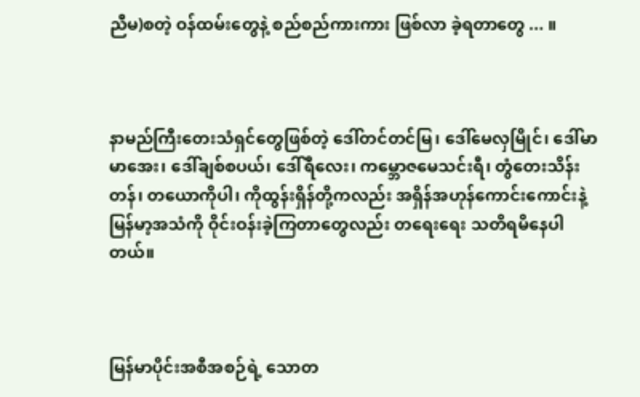ညီမ)စတဲ့ ဝန်ထမ်းတွေနဲ့ စည်စည်ကားကား ဖြစ်လာ ခဲ့ရတာတွေ ... ။



နာမည်ကြီးတေးသံရှင်တွေဖြစ်တဲ့ ဒေါ်တင်တင်မြ၊ ဒေါ်မေလှမြိုင်၊ ဒေါ်မာမာအေး၊ ဒေါ်ချစ်စပယ်၊ ဒေါ်ရီလေး၊ ကမ္ဘောဇမေသင်းရီ၊ တွံတေးသိန်းတန်၊ တယောကိုပါ၊ ကိုထွန်းရှိန်တို့ကလည်း အရှိန်အဟုန်ကောင်းကောင်းနဲ့ မြန်မာ့အသံကို ဝိုင်းဝန်းခဲ့ကြတာတွေလည်း တရေးရေး သတိရမိနေပါတယ်။



မြန်မာပိုင်းအစီအစဉ်ရဲ့ သောတ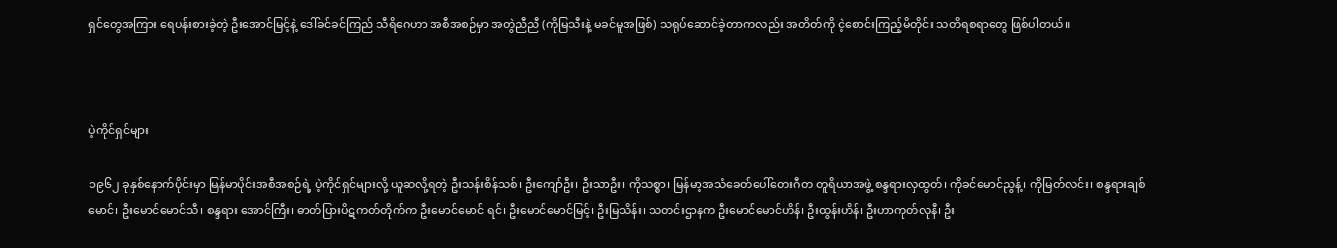ရှင်တွေအကြား ရေပန်းစားခဲ့တဲ့ ဦးအောင်မြင့်နဲ့ ဒေါ်ခင်ခင်ကြည် သီရိဂေဟာ အစီအစဉ်မှာ အတွဲညီညီ (ကိုမြသီးနဲ့ မခင်မူအဖြစ်) သရုပ်ဆောင်ခဲ့တာကလည်း အတိတ်ကို ငဲ့စောင်းကြည့်မိတိုင်း သတိရစရာတွေ ဖြစ်ပါတယ်။



ပဲ့ကိုင်ရှင်များ

၁၉၆၂ ခုနှစ်နောက်ပိုင်းမှာ မြန်မာပိုင်းအစီအစဉ်ရဲ့ ပဲ့ကိုင်ရှင်များလို့ ယူဆလို့ရတဲ့ ဦးသန်းစိန်သစ်၊ ဦးကျော်ဦး၊ ဦးသာဦး၊ ကိုသစ္စာ၊ မြန်မာ့အသံခေတ်ပေါ်တေးဂီတ တူရိယာအဖွဲ့ စန္ဒရားလှထွတ်၊ ကိုခင်မောင်ညွန့်၊ ကိုမြတ်လင်း၊ စန္ဒရားချစ်မောင်၊ ဦးမောင်မောင်သီ၊ စန္ဒရား အောင်ကြီး၊ ဓာတ်ပြားပိဋကတ်တိုက်က ဦးမောင်မောင် ရင်၊ ဦးမောင်မောင်မြင့်၊ ဦးမြသိန်း၊ သတင်းဌာနက ဦးမောင်မောင်ဟိန်၊ ဦးထွန်းဟိန်၊ ဦးဟာကုတ်လုနီ၊ ဦး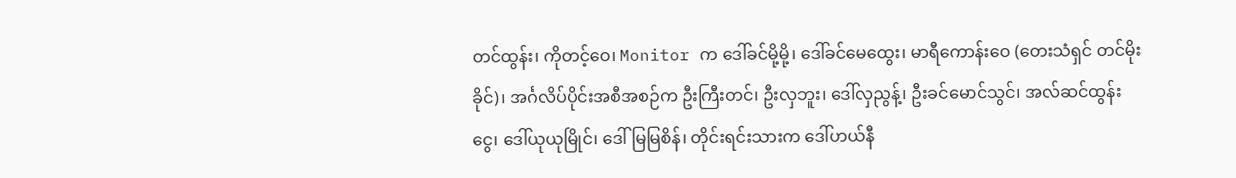တင်ထွန်း၊ ကိုတင့်ဝေ၊ Monitor က ဒေါ်ခင်မို့မို့၊ ဒေါ်ခင်မေထွေး၊ မာရီကောန်းဝေ (တေးသံရှင် တင်မိုးခိုင်)၊ အင်္ဂလိပ်ပိုင်းအစီအစဉ်က ဦးကြီးတင်၊ ဦးလှဘူး၊ ဒေါ်လှညွန့်၊ ဦးခင်မောင်သွင်၊ အလ်ဆင်ထွန်းငွေ၊ ဒေါ်ယုယုမြိုင်၊ ဒေါ်မြမြစိန်၊ တိုင်းရင်းသားက ဒေါ်ဟယ်နီ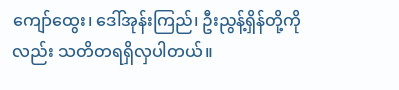ကျော်ထွေး၊ ဒေါ်အုန်းကြည်၊ ဦးညွန့်ရှိန်တို့ကိုလည်း သတိတရရှိလှပါတယ်။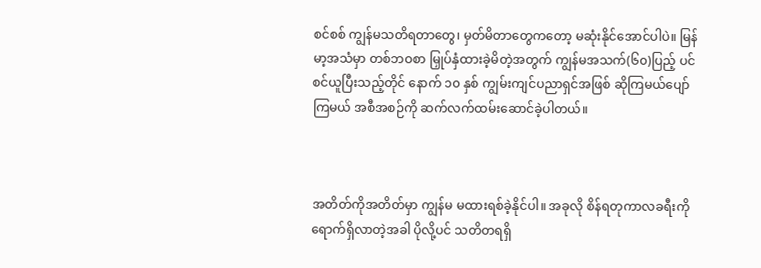စင်စစ် ကျွန်မသတိရတာတွေ၊ မှတ်မိတာတွေကတော့ မဆုံးနိုင်အောင်ပါပဲ။ မြန်မာ့အသံမှာ တစ်ဘဝစာ မြှုပ်နှံထားခဲ့မိတဲ့အတွက် ကျွန်မအသက်(၆၀)ပြည့် ပင်စင်ယူပြီးသည့်တိုင် နောက် ၁၀ နှစ် ကျွမ်းကျင်ပညာရှင်အဖြစ် ဆိုကြမယ်ပျော်ကြမယ် အစီအစဉ်ကို ဆက်လက်ထမ်းဆောင်ခဲ့ပါတယ်။



အတိတ်ကိုအတိတ်မှာ ကျွန်မ မထားရစ်ခဲ့နိုင်ပါ။ အခုလို စိန်ရတုကာလခရီးကို ရောက်ရှိလာတဲ့အခါ ပိုလို့ပင် သတိတရရှိ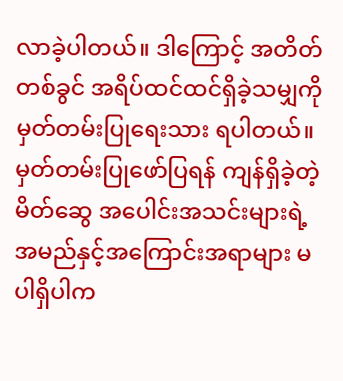လာခဲ့ပါတယ်။ ဒါကြောင့် အတိတ်တစ်ခွင် အရိပ်ထင်ထင်ရှိခဲ့သမျှကို မှတ်တမ်းပြုရေးသား ရပါတယ်။ မှတ်တမ်းပြုဖော်ပြရန် ကျန်ရှိခဲ့တဲ့ မိတ်ဆွေ အပေါင်းအသင်းများရဲ့ အမည်နှင့်အကြောင်းအရာများ မပါရှိပါက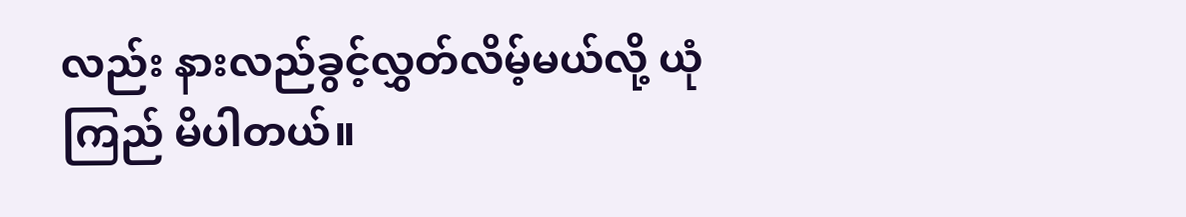လည်း နားလည်ခွင့်လွှတ်လိမ့်မယ်လို့ ယုံကြည် မိပါတယ်။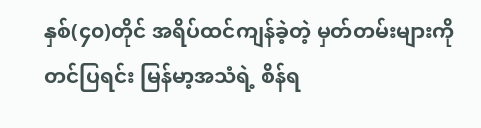နှစ်(၄၀)တိုင် အရိပ်ထင်ကျန်ခဲ့တဲ့ မှတ်တမ်းများကို တင်ပြရင်း မြန်မာ့အသံရဲ့ စိန်ရ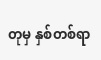တုမှ နှစ်တစ်ရာ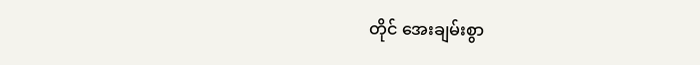တိုင် အေးချမ်းစွာ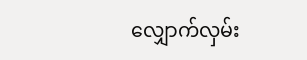လျှောက်လှမ်း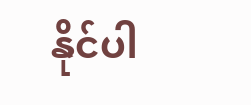နိုင်ပါ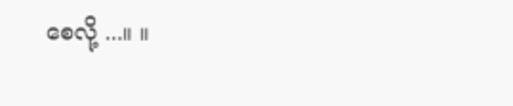စေလို့ ...။ ။